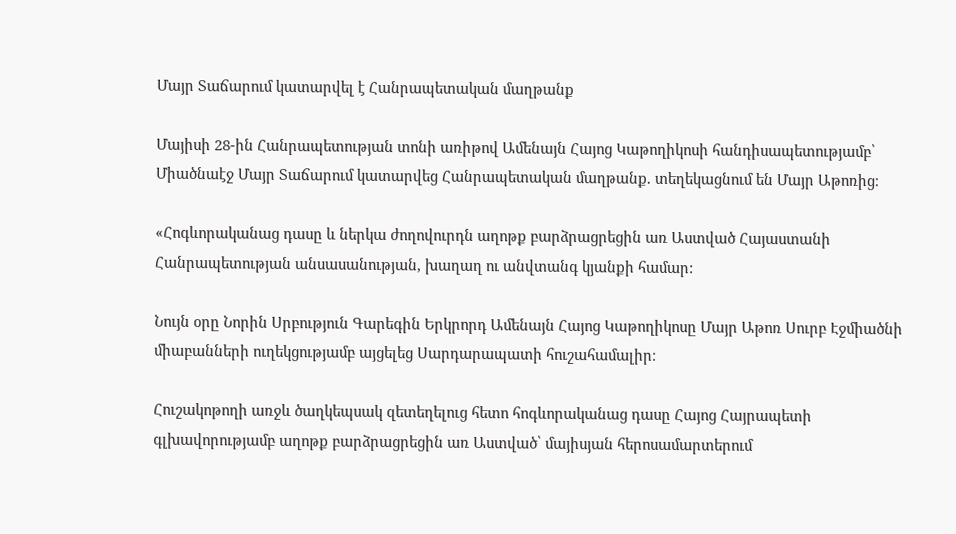Մայր Տաճարում կատարվել է Հանրապետական մաղթանք

Մայիսի 28-ին Հանրապետության տոնի առիթով Ամենայն Հայոց Կաթողիկոսի հանդիսապետությամբ՝ Միածնաէջ Մայր Տաճարում կատարվեց Հանրապետական մաղթանք. տեղեկացնում են Մայր Աթոռից։

«Հոգևորականաց դասը և ներկա ժողովուրդն աղոթք բարձրացրեցին առ Աստված Հայաստանի Հանրապետության անսասանության, խաղաղ ու անվտանգ կյանքի համար:

Նույն օրը Նորին Սրբություն Գարեգին Երկրորդ Ամենայն Հայոց Կաթողիկոսը Մայր Աթոռ Սուրբ Էջմիածնի միաբանների ուղեկցությամբ այցելեց Սարդարապատի հուշահամալիր։

Հուշակոթողի առջև ծաղկեպսակ զետեղելուց հետո հոգևորականաց դասը Հայոց Հայրապետի գլխավորությամբ աղոթք բարձրացրեցին առ Աստված՝ մայիսյան հերոսամարտերում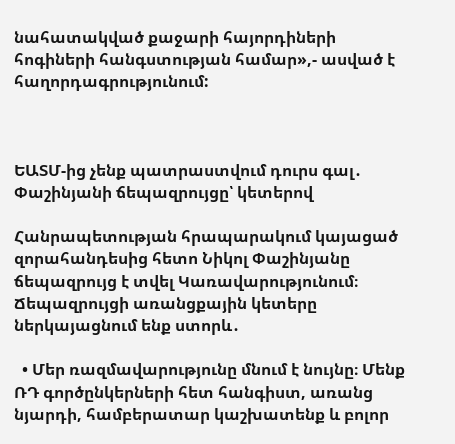նահատակված քաջարի հայորդիների հոգիների հանգստության համար»,- ասված է հաղորդագրությունում:



ԵԱՏՄ-ից չենք պատրաստվում դուրս գալ․ Փաշինյանի ճեպազրույցը՝ կետերով

Հանրապետության հրապարակում կայացած զորահանդեսից հետո Նիկոլ Փաշինյանը ճեպազրույց է տվել Կառավարությունում։ Ճեպազրույցի առանցքային կետերը ներկայացնում ենք ստորև․

  • Մեր ռազմավարությունը մնում է նույնը։ Մենք ՌԴ գործընկերների հետ հանգիստ, առանց նյարդի, համբերատար կաշխատենք և բոլոր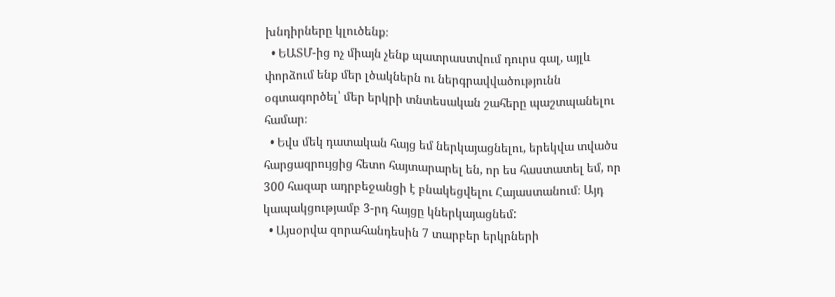խնդիրները կլուծենք։
  • ԵԱՏՄ-ից ոչ միայն չենք պատրաստվում դուրս գալ, այլև փորձում ենք մեր լծակներն ու ներգրավվածությունն օգտագործել՝ մեր երկրի տնտեսական շահերը պաշտպանելու համար։
  • Եվս մեկ դատական հայց եմ ներկայացնելու, երեկվա տվածս հարցազրույցից հետո հայտարարել են, որ ես հաստատել եմ, որ 300 հազար ադրբեջանցի է բնակեցվելու Հայաստանում։ Այդ կապակցությամբ 3-րդ հայցը կներկայացնեմ:
  • Այսօրվա զորահանդեսին 7 տարբեր երկրների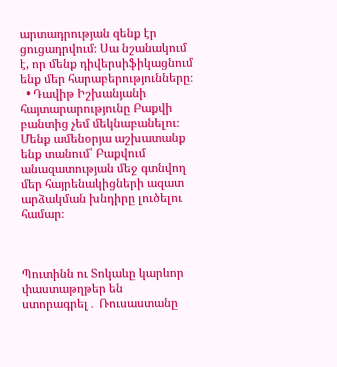արտադրության զենք էր ցուցադրվում։ Սա նշանակում է, որ մենք դիվերսիֆիկացնում ենք մեր հարաբերությունները։
  • Դավիթ Իշխանյանի հայտարարությունը Բաքվի բանտից չեմ մեկնաբանելու։ Մենք ամենօրյա աշխատանք ենք տանում՝ Բաքվում անազատության մեջ գտնվող մեր հայրենակիցների ազատ արձակման խնդիրը լուծելու համար։



Պուտինն ու Տոկաևը կարևոր փաստաթղթեր են ստորագրել․ Ռուսաստանը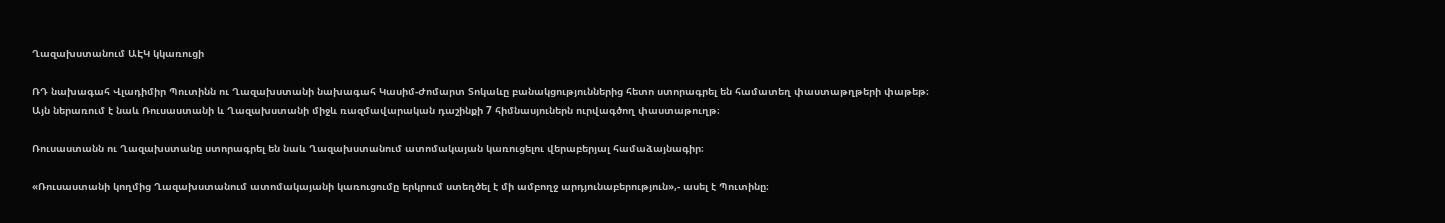Ղազախստանում ԱԷԿ կկառուցի

ՌԴ նախագահ Վլադիմիր Պուտինն ու Ղազախստանի նախագահ Կասիմ-Ժոմարտ Տոկաևը բանակցություններից հետո ստորագրել են համատեղ փաստաթղթերի փաթեթ։
Այն ներառում է նաև Ռուսաստանի և Ղազախստանի միջև ռազմավարական դաշինքի 7 հիմնասյուներն ուրվագծող փաստաթուղթ։

Ռուսաստանն ու Ղազախստանը ստորագրել են նաև Ղազախստանում ատոմակայան կառուցելու վերաբերյալ համաձայնագիր։

«Ռուսաստանի կողմից Ղազախստանում ատոմակայանի կառուցումը երկրում ստեղծել է մի ամբողջ արդյունաբերություն»,- ասել է Պուտինը։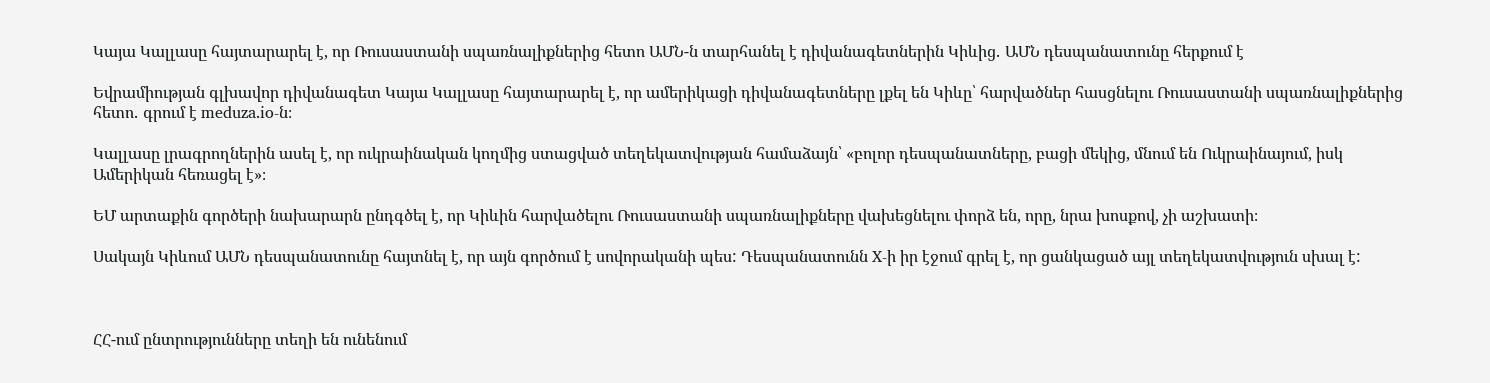Կայա Կալլասը հայտարարել է, որ Ռուսաստանի սպառնալիքներից հետո ԱՄՆ-ն տարհանել է դիվանագետներին Կիևից․ ԱՄՆ դեսպանատունը հերքում է

Եվրամիության գլխավոր դիվանագետ Կայա Կալլասը հայտարարել է, որ ամերիկացի դիվանագետները լքել են Կիևը՝ հարվածներ հասցնելու Ռուսաստանի սպառնալիքներից հետո․ գրում է meduza.io-ն։

Կալլասը լրագրողներին ասել է, որ ուկրաինական կողմից ստացված տեղեկատվության համաձայն՝ «բոլոր դեսպանատները, բացի մեկից, մնում են Ուկրաինայում, իսկ Ամերիկան հեռացել է»։

ԵՄ արտաքին գործերի նախարարն ընդգծել է, որ Կիևին հարվածելու Ռուսաստանի սպառնալիքները վախեցնելու փորձ են, որը, նրա խոսքով, չի աշխատի։

Սակայն Կիևում ԱՄՆ դեսպանատունը հայտնել է, որ այն գործում է սովորականի պես: Դեսպանատունն X-ի իր էջում գրել է, որ ցանկացած այլ տեղեկատվություն սխալ է:



ՀՀ-ում ընտրությունները տեղի են ունենում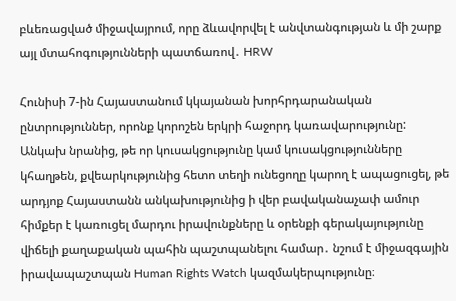բևեռացված միջավայրում, որը ձևավորվել է անվտանգության և մի շարք այլ մտահոգությունների պատճառով․ HRW

Հունիսի 7-ին Հայաստանում կկայանան խորհրդարանական ընտրություններ, որոնք կորոշեն երկրի հաջորդ կառավարությունը: Անկախ նրանից, թե որ կուսակցությունը կամ կուսակցությունները կհաղթեն, քվեարկությունից հետո տեղի ունեցողը կարող է ապացուցել, թե արդյոք Հայաստանն անկախությունից ի վեր բավականաչափ ամուր հիմքեր է կառուցել մարդու իրավունքները և օրենքի գերակայությունը վիճելի քաղաքական պահին պաշտպանելու համար․ նշում է միջազգային իրավապաշտպան Human Rights Watch կազմակերպությունը։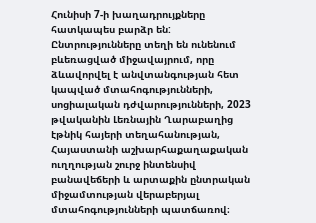Հունիսի 7-ի խաղադրույքները հատկապես բարձր են: Ընտրությունները տեղի են ունենում բևեռացված միջավայրում, որը ձևավորվել է անվտանգության հետ կապված մտահոգությունների, սոցիալական դժվարությունների, 2023 թվականին Լեռնային Ղարաբաղից էթնիկ հայերի տեղահանության, Հայաստանի աշխարհաքաղաքական ուղղության շուրջ ինտենսիվ բանավեճերի և արտաքին ընտրական միջամտության վերաբերյալ մտահոգությունների պատճառով։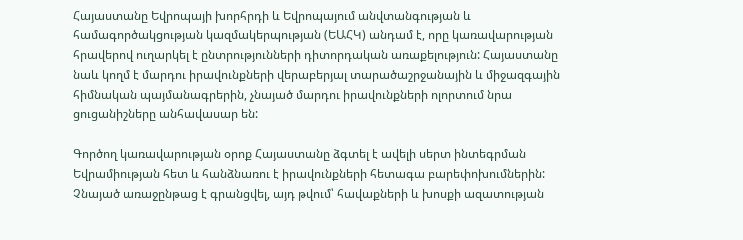Հայաստանը Եվրոպայի խորհրդի և Եվրոպայում անվտանգության և համագործակցության կազմակերպության (ԵԱՀԿ) անդամ է, որը կառավարության հրավերով ուղարկել է ընտրությունների դիտորդական առաքելություն: Հայաստանը նաև կողմ է մարդու իրավունքների վերաբերյալ տարածաշրջանային և միջազգային հիմնական պայմանագրերին, չնայած մարդու իրավունքների ոլորտում նրա ցուցանիշները անհավասար են:

Գործող կառավարության օրոք Հայաստանը ձգտել է ավելի սերտ ինտեգրման Եվրամիության հետ և հանձնառու է իրավունքների հետագա բարեփոխումներին: Չնայած առաջընթաց է գրանցվել, այդ թվում՝ հավաքների և խոսքի ազատության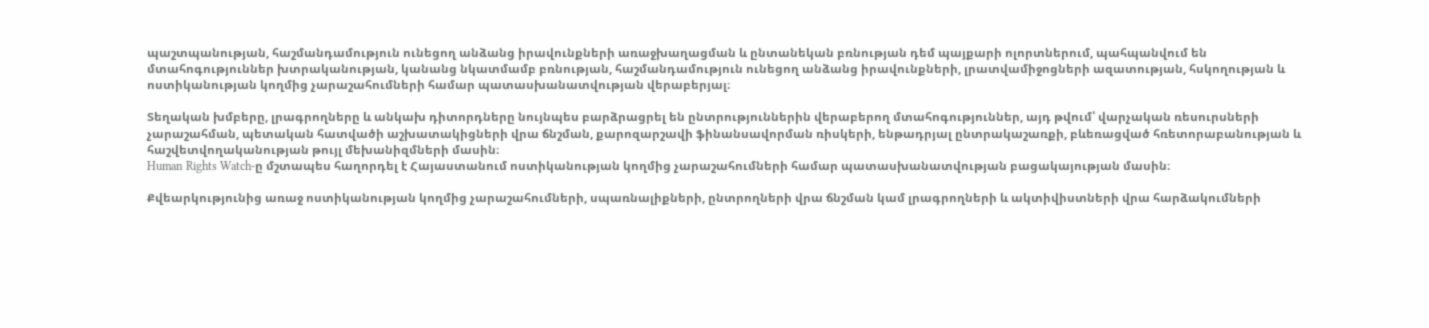պաշտպանության, հաշմանդամություն ունեցող անձանց իրավունքների առաջխաղացման և ընտանեկան բռնության դեմ պայքարի ոլորտներում, պահպանվում են մտահոգություններ խտրականության, կանանց նկատմամբ բռնության, հաշմանդամություն ունեցող անձանց իրավունքների, լրատվամիջոցների ազատության, հսկողության և ոստիկանության կողմից չարաշահումների համար պատասխանատվության վերաբերյալ։

Տեղական խմբերը, լրագրողները և անկախ դիտորդները նույնպես բարձրացրել են ընտրություններին վերաբերող մտահոգություններ, այդ թվում՝ վարչական ռեսուրսների չարաշահման, պետական հատվածի աշխատակիցների վրա ճնշման, քարոզարշավի ֆինանսավորման ռիսկերի, ենթադրյալ ընտրակաշառքի, բևեռացված հռետորաբանության և հաշվետվողականության թույլ մեխանիզմների մասին։
Human Rights Watch-ը մշտապես հաղորդել է Հայաստանում ոստիկանության կողմից չարաշահումների համար պատասխանատվության բացակայության մասին։

Քվեարկությունից առաջ ոստիկանության կողմից չարաշահումների, սպառնալիքների, ընտրողների վրա ճնշման կամ լրագրողների և ակտիվիստների վրա հարձակումների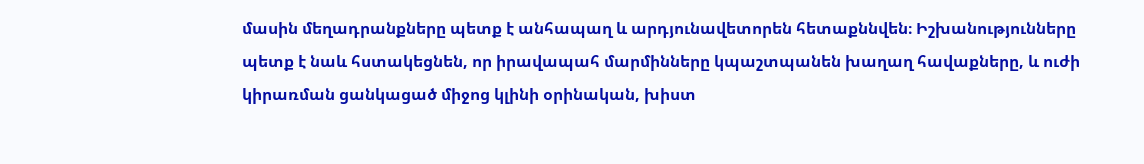մասին մեղադրանքները պետք է անհապաղ և արդյունավետորեն հետաքննվեն։ Իշխանությունները պետք է նաև հստակեցնեն, որ իրավապահ մարմինները կպաշտպանեն խաղաղ հավաքները, և ուժի կիրառման ցանկացած միջոց կլինի օրինական, խիստ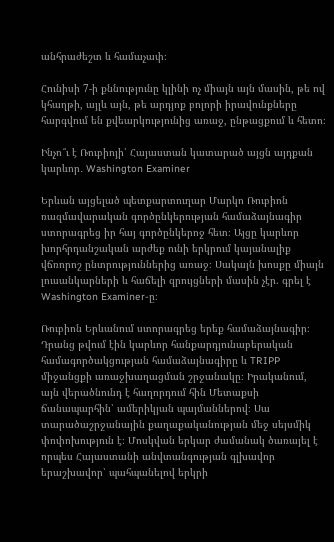անհրաժեշտ և համաչափ։

Հունիսի 7-ի քննությունը կլինի ոչ միայն այն մասին, թե ով կհաղթի, այլև այն, թե արդյոք բոլորի իրավունքները հարգվում են քվեարկությունից առաջ, ընթացքում և հետո։

Ինչո՞ւ է Ռուբիոյի՝ Հայաստան կատարած այցն այդքան կարևոր․ Washington Examiner

Երևան այցելած պետքարտուղար Մարկո Ռուբիոն ռազմավարական գործընկերության համաձայնագիր ստորագրեց իր հայ գործընկերոջ հետ։ Այցը կարևոր խորհրդանշական արժեք ունի երկրում կայանալիք վճռորոշ ընտրություններից առաջ։ Սակայն խոսքը միայն լուսանկարների և հաճելի զրույցների մասին չէր. գրել է Washington Examiner-ը։

Ռուբիոն Երևանում ստորագրեց երեք համաձայնագիր։ Դրանց թվում էին կարևոր հանքարդյունաբերական համագործակցության համաձայնագիրը և TRIPP միջանցքի առաջխաղացման շրջանակը։ Իրականում, այն վերածնունդ է հաղորդում հին Մետաքսի ճանապարհին՝ ամերիկյան պայմաններով։ Սա տարածաշրջանային քաղաքականության մեջ սեյսմիկ փոփոխություն է։ Մոսկվան երկար ժամանակ ծառայել է որպես Հայաստանի անվտանգության գլխավոր երաշխավոր՝ պահպանելով երկրի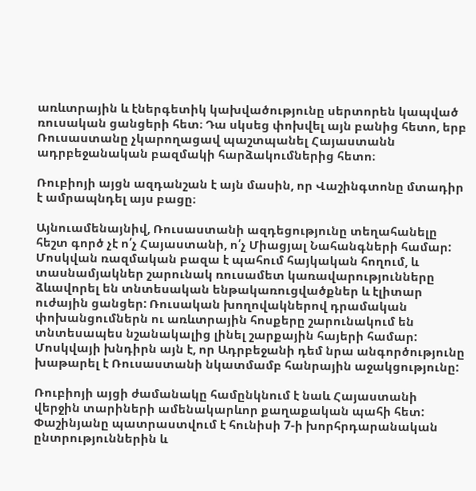առևտրային և էներգետիկ կախվածությունը սերտորեն կապված ռուսական ցանցերի հետ։ Դա սկսեց փոխվել այն բանից հետո, երբ Ռուսաստանը չկարողացավ պաշտպանել Հայաստանն ադրբեջանական բազմակի հարձակումներից հետո։

Ռուբիոյի այցն ազդանշան է այն մասին, որ Վաշինգտոնը մտադիր է ամրապնդել այս բացը։

Այնուամենայնիվ, Ռուսաստանի ազդեցությունը տեղահանելը հեշտ գործ չէ ո՛չ Հայաստանի, ո՛չ Միացյալ Նահանգների համար: Մոսկվան ռազմական բազա է պահում հայկական հողում, և տասնամյակներ շարունակ ռուսամետ կառավարությունները ձևավորել են տնտեսական ենթակառուցվածքներ և էլիտար ուժային ցանցեր: Ռուսական խողովակներով դրամական փոխանցումներն ու առևտրային հոսքերը շարունակում են տնտեսապես նշանակալից լինել շարքային հայերի համար: Մոսկվայի խնդիրն այն է, որ Ադրբեջանի դեմ նրա անգործությունը խաթարել է Ռուսաստանի նկատմամբ հանրային աջակցությունը:

Ռուբիոյի այցի ժամանակը համընկնում է նաև Հայաստանի վերջին տարիների ամենակարևոր քաղաքական պահի հետ: Փաշինյանը պատրաստվում է հունիսի 7-ի խորհրդարանական ընտրություններին և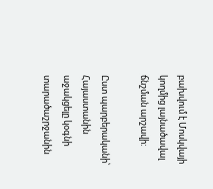բախվում է Մոսկվայի կողմից լայնածավալ ճնշման արշավի:

Ըստ պարբերականի՝ Հայաստանին աջակցելը կօգնի տարածաշրջանին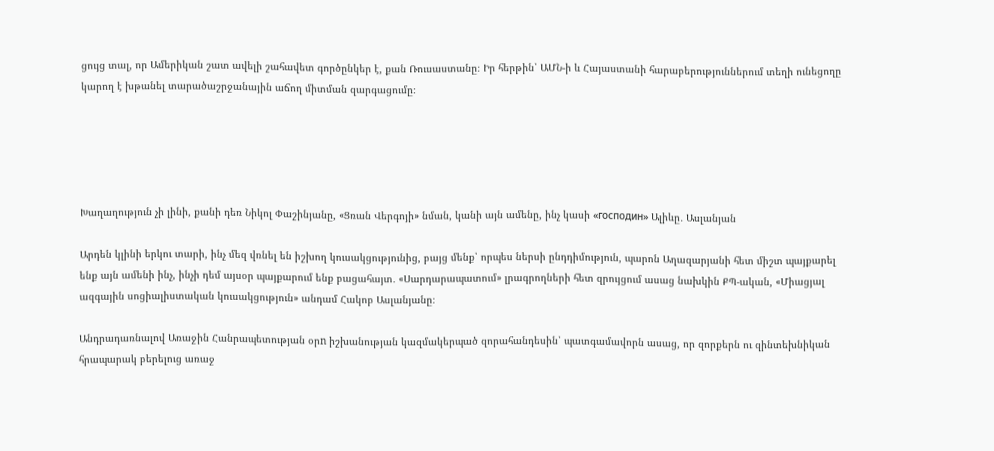ցույց տալ, որ Ամերիկան շատ ավելի շահավետ գործընկեր է, քան Ռուսաստանը։ Իր հերթին՝ ԱՄՆ-ի և Հայաստանի հարաբերություններում տեղի ունեցողը կարող է խթանել տարածաշրջանային աճող միտման զարգացումը։





Խաղաղություն չի լինի, քանի դեռ Նիկոլ Փաշինյանը, «Ցռան Վերգոյի» նման, կանի այն ամենը, ինչ կասի «господин» Ալիևը․ Ասլանյան

Արդեն կլինի երկու տարի, ինչ մեզ վռնել են իշխող կուսակցությունից, բայց մենք՝ որպես ներսի ընդդիմություն, պարոն Աղազարյանի հետ միշտ պայքարել ենք այն ամենի ինչ, ինչի դեմ այսօր պայքարում ենք բացահայտ․ «Սարդարապատում» լրագրողների հետ զրույցում ասաց նախկին ՔՊ-ական, «Միացյալ ազգային սոցիալիստական կուսակցություն» անդամ Հակոբ Ասլանյանը։

Անդրադառնալով Առաջին Հանրապետության օրn իշխանության կազմակերպած զորահանդեսին՝ պատգամավորն ասաց, որ զորքերն ու զինտեխնիկան հրապարակ բերելուց առաջ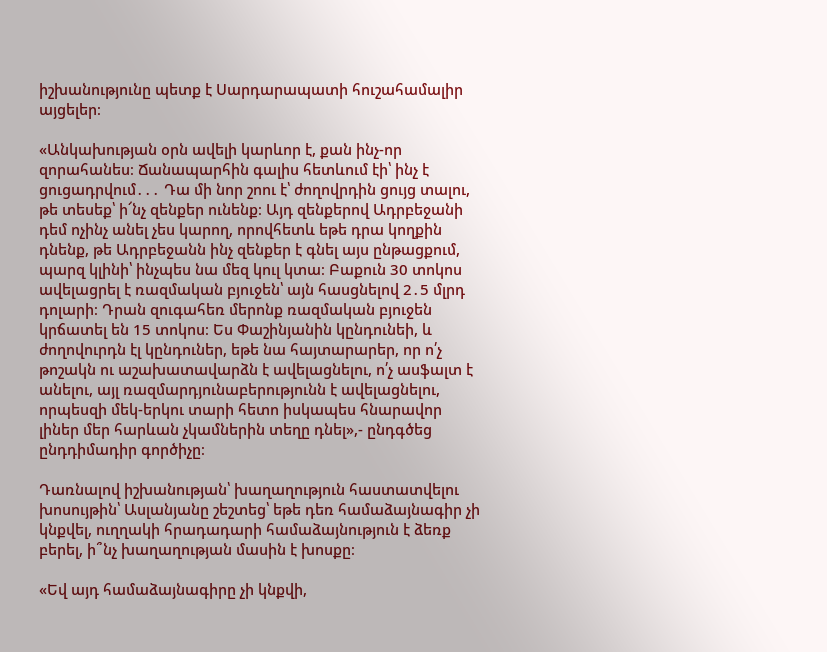իշխանությունը պետք է Սարդարապատի հուշահամալիր այցելեր։

«Անկախության օրն ավելի կարևոր է, քան ինչ-որ զորահանես։ Ճանապարհին գալիս հետևում էի՝ ինչ է ցուցադրվում․․․ Դա մի նոր շոու է՝ ժողովրդին ցույց տալու, թե տեսեք՝ ի՜նչ զենքեր ունենք։ Այդ զենքերով Ադրբեջանի դեմ ոչինչ անել չես կարող, որովհետև եթե դրա կողքին դնենք, թե Ադրբեջանն ինչ զենքեր է գնել այս ընթացքում, պարզ կլինի՝ ինչպես նա մեզ կուլ կտա։ Բաքուն 30 տոկոս ավելացրել է ռազմական բյուջեն՝ այն հասցնելով 2․5 մլրդ դոլարի։ Դրան զուգահեռ մերոնք ռազմական բյուջեն կրճատել են 15 տոկոս։ Ես Փաշինյանին կընդունեի, և ժողովուրդն էլ կընդուներ, եթե նա հայտարարեր, որ ո՛չ թոշակն ու աշախատավարձն է ավելացնելու, ո՛չ ասֆալտ է անելու, այլ ռազմարդյունաբերությունն է ավելացնելու, որպեսզի մեկ-երկու տարի հետո իսկապես հնարավոր լիներ մեր հարևան չկամներին տեղը դնել»,- ընդգծեց ընդդիմադիր գործիչը։

Դառնալով իշխանության՝ խաղաղություն հաստատվելու խոսույթին՝ Ասլանյանը շեշտեց՝ եթե դեռ համաձայնագիր չի կնքվել, ուղղակի հրադադարի համաձայնություն է ձեռք բերել, ի՞նչ խաղաղության մասին է խոսքը։

«Եվ այդ համաձայնագիրը չի կնքվի,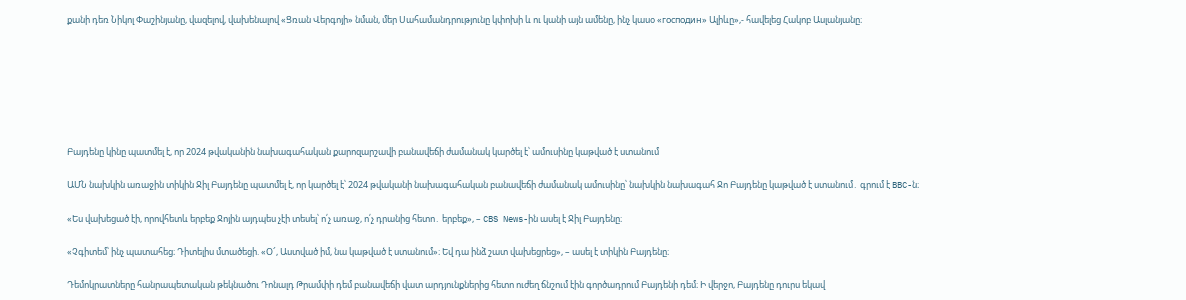քանի դեռ Նիկոլ Փաշինյանը, վազելով, վախենալով «Ցռան Վերգոյի» նման, մեր Սահամանդրությունը կփոխի և ու կանի այն ամենը, ինչ կասօ «господин» Ալիևը»,- հավելեց Հակոբ Ասլանյանը։







Բայդենը կինը պատմել է, որ 2024 թվականին նախագահական քարոզարշավի բանավեճի ժամանակ կարծել է՝ ամուսինը կաթված է ստանում

ԱՄՆ նախկին առաջին տիկին Ջիլ Բայդենը պատմել է, որ կարծել է՝ 2024 թվականի նախագահական բանավեճի ժամանակ ամուսինը՝ նախկին նախագահ Ջո Բայդենը կաթված է ստանում․ գրում է BBC-ն։

«Ես վախեցած էի, որովհետև երբեք Ջոյին այդպես չէի տեսել՝ ո՛չ առաջ, ո՛չ դրանից հետո․ երբեք», – CBS News-ին ասել է Ջիլ Բայդենը։

«Չգիտեմ՝ ինչ պատահեց։ Դիտելիս մտածեցի. «Օ՜, Աստված իմ, նա կաթված է ստանում»։ Եվ դա ինձ շատ վախեցրեց», – ասել է տիկին Բայդենը։

Դեմոկրատները հանրապետական թեկնածու Դոնալդ Թրամփի դեմ բանավեճի վատ արդյունքներից հետո ուժեղ ճնշում էին գործադրում Բայդենի դեմ։ Ի վերջո, Բայդենը դուրս եկավ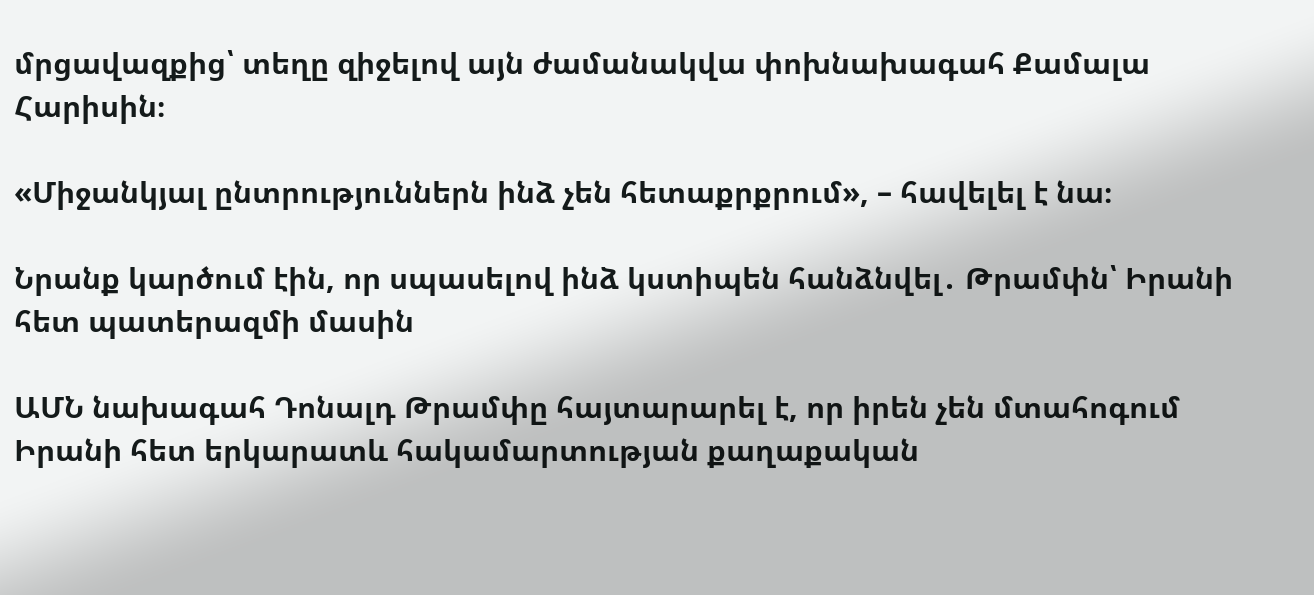մրցավազքից՝ տեղը զիջելով այն ժամանակվա փոխնախագահ Քամալա Հարիսին։

«Միջանկյալ ընտրություններն ինձ չեն հետաքրքրում», – հավելել է նա։

Նրանք կարծում էին, որ սպասելով ինձ կստիպեն հանձնվել․ Թրամփն՝ Իրանի հետ պատերազմի մասին

ԱՄՆ նախագահ Դոնալդ Թրամփը հայտարարել է, որ իրեն չեն մտահոգում Իրանի հետ երկարատև հակամարտության քաղաքական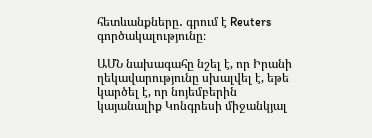հետևանքները․ գրում է Reuters գործակալությունը։

ԱՄՆ նախագահը նշել է, որ Իրանի ղեկավարությունը սխալվել է, եթե կարծել է, որ նոյեմբերին կայանալիք Կոնգրեսի միջանկյալ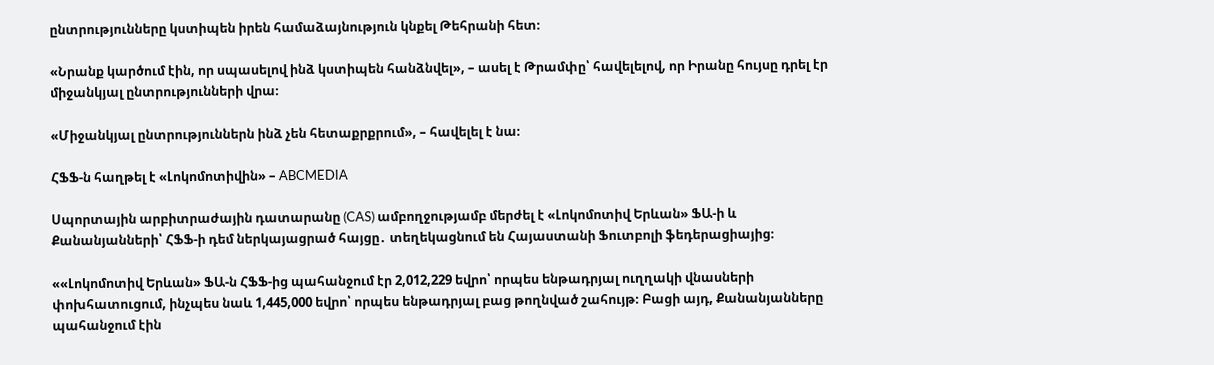ընտրությունները կստիպեն իրեն համաձայնություն կնքել Թեհրանի հետ։

«Նրանք կարծում էին, որ սպասելով ինձ կստիպեն հանձնվել», – ասել է Թրամփը՝ հավելելով, որ Իրանը հույսը դրել էր միջանկյալ ընտրությունների վրա։

«Միջանկյալ ընտրություններն ինձ չեն հետաքրքրում», – հավելել է նա։

ՀՖՖ-ն հաղթել է «Լոկոմոտիվին» – ABCMEDIA

Սպորտային արբիտրաժային դատարանը (CAS) ամբողջությամբ մերժել է «Լոկոմոտիվ Երևան» ՖԱ-ի և Քանանյանների՝ ՀՖՖ-ի դեմ ներկայացրած հայցը․ տեղեկացնում են Հայաստանի Ֆուտբոլի ֆեդերացիայից։

««Լոկոմոտիվ Երևան» ՖԱ-ն ՀՖՖ-ից պահանջում էր 2,012,229 եվրո՝ որպես ենթադրյալ ուղղակի վնասների փոխհատուցում, ինչպես նաև 1,445,000 եվրո՝ որպես ենթադրյալ բաց թողնված շահույթ։ Բացի այդ, Քանանյանները պահանջում էին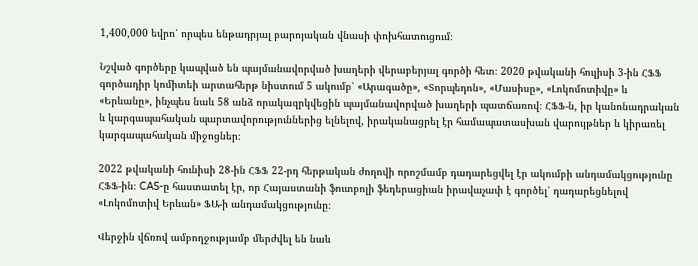1,400,000 եվրո՝ որպես ենթադրյալ բարոյական վնասի փոխհատուցում։

Նշված գործերը կապված են պայմանավորված խաղերի վերաբերյալ գործի հետ։ 2020 թվականի հուլիսի 3-ին ՀՖՖ գործադիր կոմիտեի արտահերթ նիստում 5 ակումբ՝ «Արագածը», «Տորպեդոն», «Մասիսը», «Լոկոմոտիվը» և «Երևանը», ինչպես նաև 58 անձ որակազրկվեցին պայմանավորված խաղերի պատճառով։ ՀՖՖ-ն, իր կանոնադրական և կարգապահական պարտավորություններից ելնելով, իրականացրել էր համապատասխան վարույթներ և կիրառել կարգապահական միջոցներ։

2022 թվականի հունիսի 28-ին ՀՖՖ 22-րդ հերթական ժողովի որոշմամբ դադարեցվել էր ակումբի անդամակցությունը ՀՖՖ-ին։ CAS-ը հաստատել էր, որ Հայաստանի ֆուտբոլի ֆեդերացիան իրավաչափ է գործել՝ դադարեցնելով «Լոկոմոտիվ Երևան» ՖԱ-ի անդամակցությունը։

Վերջին վճռով ամբողջությամբ մերժվել են նաև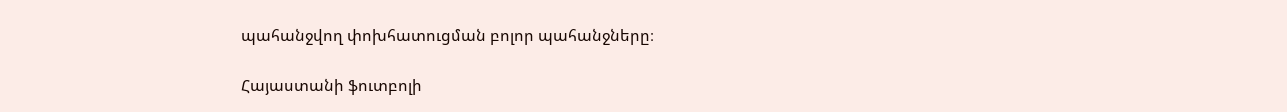պահանջվող փոխհատուցման բոլոր պահանջները։

Հայաստանի ֆուտբոլի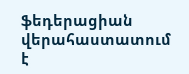ֆեդերացիան վերահաստատում է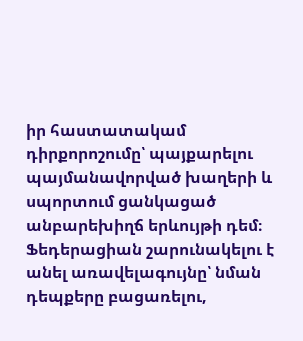իր հաստատակամ դիրքորոշումը՝ պայքարելու պայմանավորված խաղերի և սպորտում ցանկացած անբարեխիղճ երևույթի դեմ։ Ֆեդերացիան շարունակելու է անել առավելագույնը՝ նման դեպքերը բացառելու,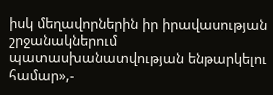իսկ մեղավորներին իր իրավասության շրջանակներում պատասխանատվության ենթարկելու համար»,-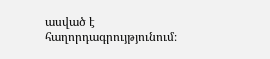ասված է հաղորդագրույթյունում։